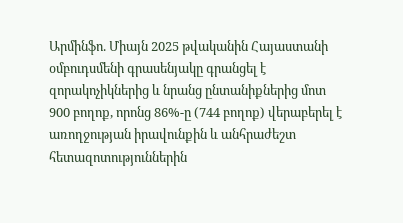Արմինֆո. Միայն 2025 թվականին Հայաստանի օմբուդսմենի գրասենյակը գրանցել է զորակոչիկներից և նրանց ընտանիքներից մոտ 900 բողոք, որոնց 86%-ը (744 բողոք) վերաբերել է առողջության իրավունքին և անհրաժեշտ հետազոտություններին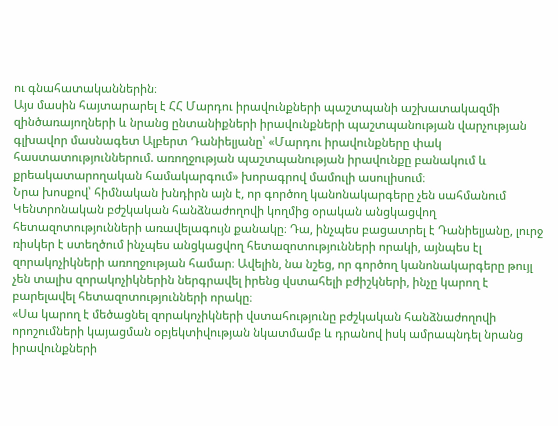ու գնահատականներին։
Այս մասին հայտարարել է ՀՀ Մարդու իրավունքների պաշտպանի աշխատակազմի զինծառայողների և նրանց ընտանիքների իրավունքների պաշտպանության վարչության գլխավոր մասնագետ Ալբերտ Դանիելյանը՝ «Մարդու իրավունքները փակ հաստատություններում. առողջության պաշտպանության իրավունքը բանակում և քրեակատարողական համակարգում» խորագրով մամուլի ասուլիսում։
Նրա խոսքով՝ հիմնական խնդիրն այն է, որ գործող կանոնակարգերը չեն սահմանում Կենտրոնական բժշկական հանձնաժողովի կողմից օրական անցկացվող հետազոտությունների առավելագույն քանակը։ Դա, ինչպես բացատրել է Դանիելյանը, լուրջ ռիսկեր է ստեղծում ինչպես անցկացվող հետազոտությունների որակի, այնպես էլ զորակոչիկների առողջության համար։ Ավելին, նա նշեց, որ գործող կանոնակարգերը թույլ չեն տալիս զորակոչիկներին ներգրավել իրենց վստահելի բժիշկների, ինչը կարող է բարելավել հետազոտությունների որակը։
«Սա կարող է մեծացնել զորակոչիկների վստահությունը բժշկական հանձնաժողովի որոշումների կայացման օբյեկտիվության նկատմամբ և դրանով իսկ ամրապնդել նրանց իրավունքների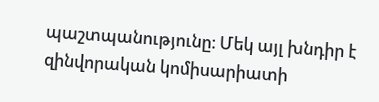պաշտպանությունը։ Մեկ այլ խնդիր է զինվորական կոմիսարիատի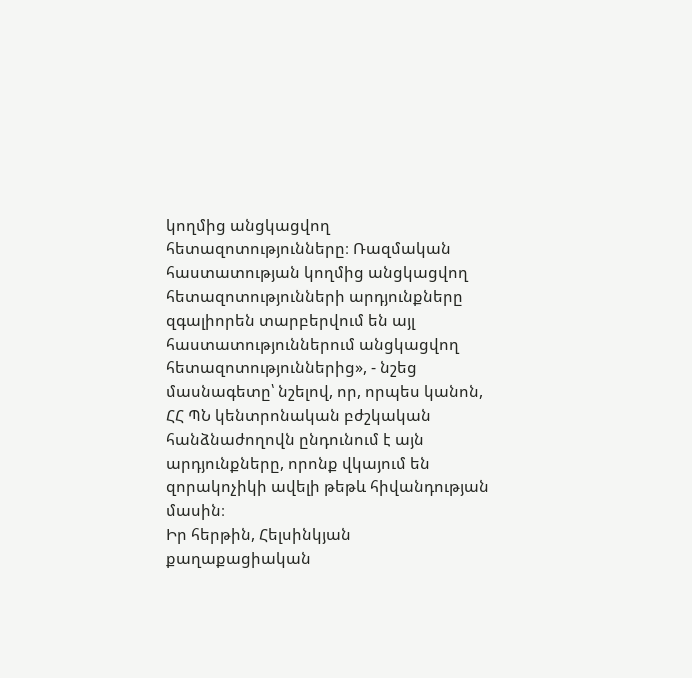կողմից անցկացվող հետազոտությունները։ Ռազմական հաստատության կողմից անցկացվող հետազոտությունների արդյունքները զգալիորեն տարբերվում են այլ հաստատություններում անցկացվող հետազոտություններից», - նշեց մասնագետը՝ նշելով, որ, որպես կանոն, ՀՀ ՊՆ կենտրոնական բժշկական հանձնաժողովն ընդունում է այն արդյունքները, որոնք վկայում են զորակոչիկի ավելի թեթև հիվանդության մասին։
Իր հերթին, Հելսինկյան քաղաքացիական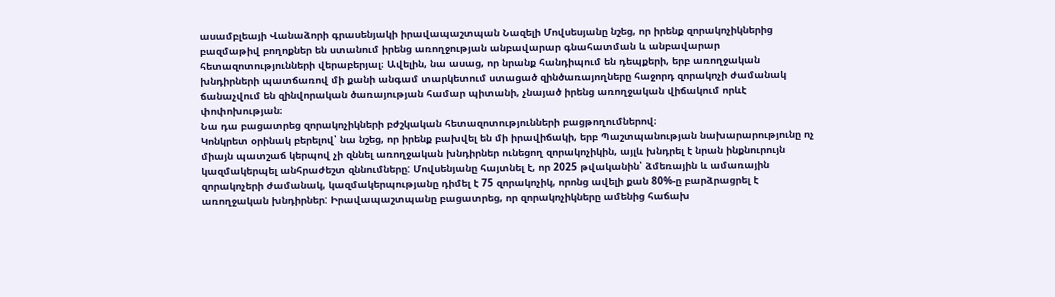ասամբլեայի Վանաձորի գրասենյակի իրավապաշտպան Նազելի Մովսեսյանը նշեց, որ իրենք զորակոչիկներից բազմաթիվ բողոքներ են ստանում իրենց առողջության անբավարար գնահատման և անբավարար հետազոտությունների վերաբերյալ։ Ավելին, նա ասաց, որ նրանք հանդիպում են դեպքերի, երբ առողջական խնդիրների պատճառով մի քանի անգամ տարկետում ստացած զինծառայողները հաջորդ զորակոչի ժամանակ ճանաչվում են զինվորական ծառայության համար պիտանի, չնայած իրենց առողջական վիճակում որևէ փոփոխության։
Նա դա բացատրեց զորակոչիկների բժշկական հետազոտությունների բացթողումներով։
Կոնկրետ օրինակ բերելով՝ նա նշեց, որ իրենք բախվել են մի իրավիճակի, երբ Պաշտպանության նախարարությունը ոչ միայն պատշաճ կերպով չի զննել առողջական խնդիրներ ունեցող զորակոչիկին, այլև խնդրել է նրան ինքնուրույն կազմակերպել անհրաժեշտ զննումները: Մովսենյանը հայտնել է, որ 2025 թվականին՝ ձմեռային և ամառային զորակոչերի ժամանակ, կազմակերպությանը դիմել է 75 զորակոչիկ, որոնց ավելի քան 80%-ը բարձրացրել է առողջական խնդիրներ: Իրավապաշտպանը բացատրեց, որ զորակոչիկները ամենից հաճախ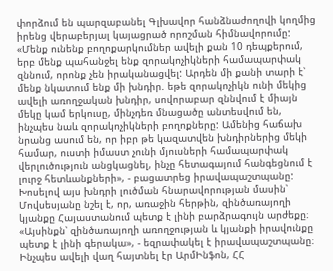փորձում են պարզաբանել Գլխավոր հանձնաժողովի կողմից իրենց վերաբերյալ կայացրած որոշման հիմնավորումը:
«Մենք ունենք բողոքարկումներ ավելի քան 10 դեպքերում, երբ մենք պահանջել ենք զորակոչիկների համապարփակ զննում, որոնք չեն իրականացվել: Արդեն մի քանի տարի է՝ մենք նկատում ենք մի խնդիր. եթե զորակոչիկն ունի մեկից ավելի առողջական խնդիր, սովորաբար զննվում է միայն մեկը կամ երկուսը, մինչդեռ մնացածը անտեսվում են, ինչպես նաև զորակոչիկների բողոքները: Ամենից հաճախ նրանց ասում են, որ իբր թե կազատվեն խնդիրներից մեկի համար, ուստի իմաստ չունի մյուսների համապարփակ վերլուծություն անցկացնել, ինչը հետագայում հանգեցնում է լուրջ հետևանքների», - բացատրեց իրավապաշտպանը:
Խոսելով այս խնդրի լուծման հնարավորության մասին՝ Մովսեսյանը նշել է, որ, առաջին հերթին, զինծառայողի կյանքը Հայաստանում պետք է լինի բարձրագույն արժեքը։ «Այսինքն՝ զինծառայողի առողջության և կյանքի իրավունքը պետք է լինի գերակա», - եզրափակել է իրավապաշտպանը։
Ինչպես ավելի վաղ հայտնել էր ԱրմԻնֆոն, ՀՀ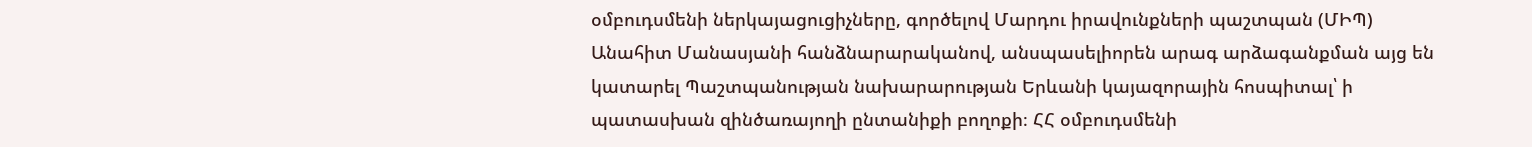օմբուդսմենի ներկայացուցիչները, գործելով Մարդու իրավունքների պաշտպան (ՄԻՊ) Անահիտ Մանասյանի հանձնարարականով, անսպասելիորեն արագ արձագանքման այց են կատարել Պաշտպանության նախարարության Երևանի կայազորային հոսպիտալ՝ ի պատասխան զինծառայողի ընտանիքի բողոքի։ ՀՀ օմբուդսմենի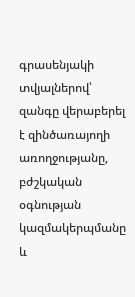գրասենյակի տվյալներով՝ զանգը վերաբերել է զինծառայողի առողջությանը, բժշկական օգնության կազմակերպմանը և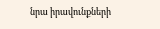նրա իրավունքների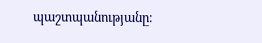պաշտպանությանը։